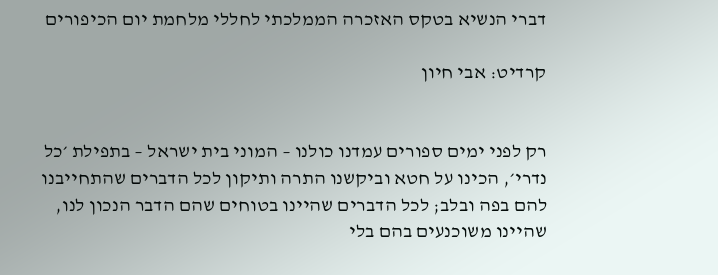דברי הנשיא בטקס האזכרה הממלכתי לחללי מלחמת יום הכיפורים

קרדיט: אבי חיון


רק לפני ימים ספורים עמדנו כולנו – המוני בית ישראל – בתפילת ׳כל נדרי׳, הכינו על חטא וביקשנו התרה ותיקון לכל הדברים שהתחייבנו להם בפה ובלב; לכל הדברים שהיינו בטוחים שהם הדבר הנכון לנו, שהיינו משוכנעים בהם בלי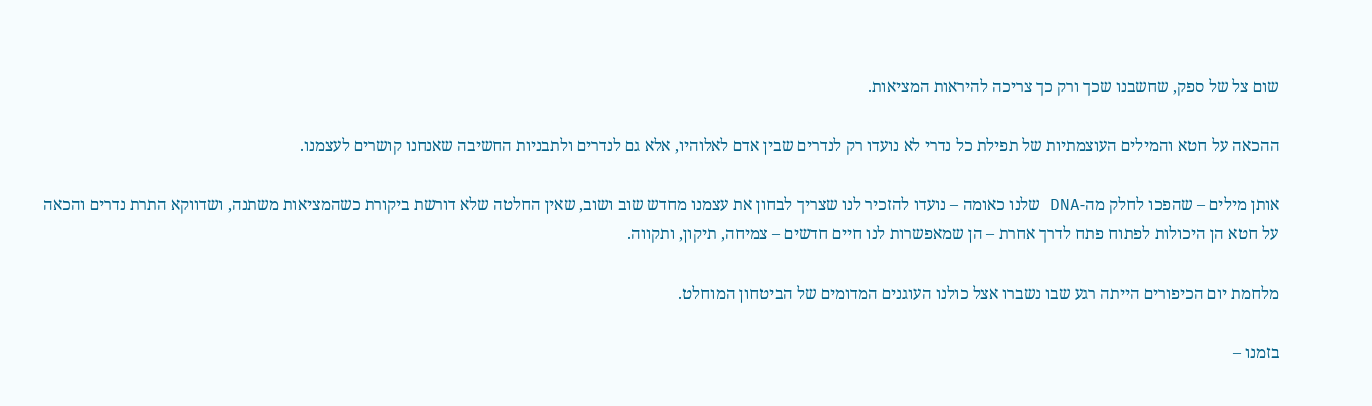שום צל של ספק, שחשבנו שכך ורק כך צריכה להיראות המציאות.

ההכאה על חטא והמילים העוצמתיות של תפילת כל נדרי לא נועדו רק לנדרים שבין אדם לאלוהיו, אלא גם לנדרים ולתבניות החשיבה שאנחנו קושרים לעצמנו.

אותן מילים – שהפכו לחלק מה-DNA שלנו כאומה – נועדו להזכיר לנו שצריך לבחון את עצמנו מחדש שוב ושוב, שאין החלטה שלא דורשת ביקורת כשהמציאות משתנה, ושדווקא התרת נדרים והכאה על חטא הן היכולות לפתוח פתח לדרך אחרת – הן שמאפשרות לנו חיים חדשים – צמיחה, תיקון, ותקווה.

מלחמת יום הכיפורים הייתה רגע שבו נשברו אצל כולנו העוגנים המדומים של הביטחון המוחלט.

בזמנו –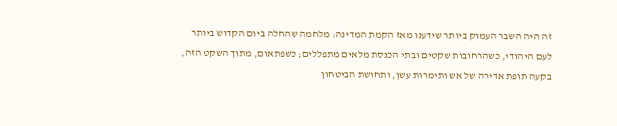זה היה השבר העמוק ביותר שידענו מאז הקמת המדינה: מלחמה שהחלה ביום הקדוש ביותר לעם היהודי, כשהרחובות שקטים ובתי הכנסת מלאים מתפללים; כשפתאום, מתוך השקט הזה, בקעה תופת אדירה של אש ותימרות עשן, ותחושת הביטחון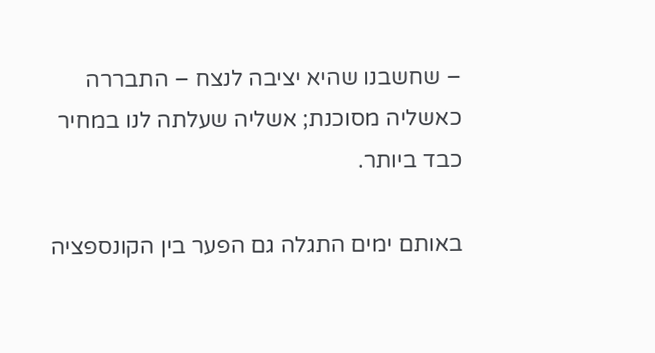– שחשבנו שהיא יציבה לנצח – התבררה כאשליה מסוכנת; אשליה שעלתה לנו במחיר כבד ביותר.

באותם ימים התגלה גם הפער בין הקונספציה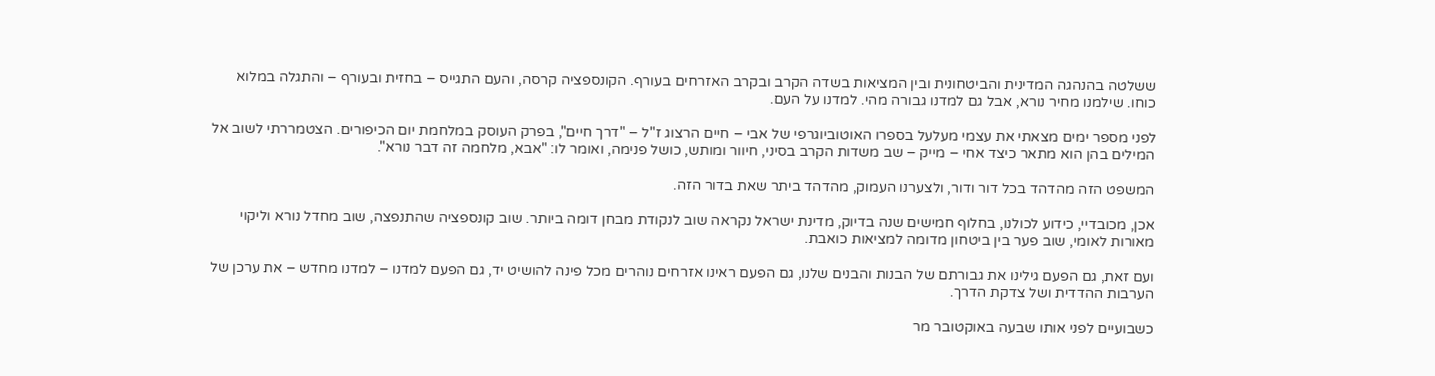ששלטה בהנהגה המדינית והביטחונית ובין המציאות בשדה הקרב ובקרב האזרחים בעורף. הקונספציה קרסה, והעם התגייס – בחזית ובעורף – והתגלה במלוא כוחו. שילמנו מחיר נורא, אבל גם למדנו גבורה מהי. למדנו על העם.

לפני מספר ימים מצאתי את עצמי מעלעל בספרו האוטוביוגרפי של אבי – חיים הרצוג ז"ל – "דרך חיים", בפרק העוסק במלחמת יום הכיפורים. הצטמררתי לשוב אל המילים בהן הוא מתאר כיצד אחי – מייק – שב משדות הקרב בסיני, חיוור ומותש, כושל פנימה, ואומר לו: "אבא, מלחמה זה דבר נורא".

המשפט הזה מהדהד בכל דור ודור, ולצערנו העמוק, מהדהד ביתר שאת בדור הזה.

אכן, מכובדיי, כידוע לכולנו, בחלוף חמישים שנה בדיוק, מדינת ישראל נקראה שוב לנקודת מבחן דומה ביותר. שוב קונספציה שהתנפצה, שוב מחדל נורא וליקוי מאורות לאומי, שוב פער בין ביטחון מדומה למציאות כואבת.

ועם זאת, גם הפעם גילינו את גבורתם של הבנות והבנים שלנו, גם הפעם ראינו אזרחים נוהרים מכל פינה להושיט יד, גם הפעם למדנו – למדנו מחדש – את ערכן של הערבות ההדדית ושל צדקת הדרך.

כשבועיים לפני אותו שבעה באוקטובר מר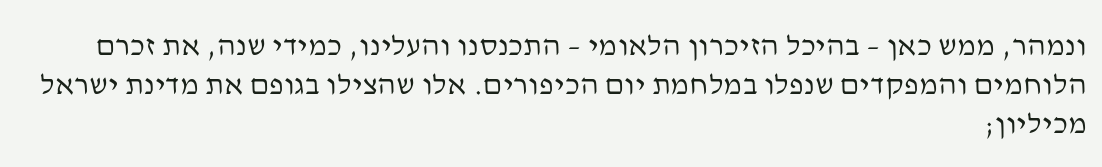ונמהר, ממש כאן – בהיכל הזיכרון הלאומי – התכנסנו והעלינו, כמידי שנה, את זכרם הלוחמים והמפקדים שנפלו במלחמת יום הכיפורים. אלו שהצילו בגופם את מדינת ישראל מכיליון;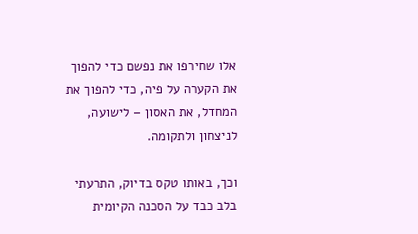אלו שחירפו את נפשם כדי להפוך את הקערה על פיה, כדי להפוך את המחדל, את האסון – לישועה, לניצחון ולתקומה.

וכך, באותו טקס בדיוק, התרעתי בלב כבד על הסכנה הקיומית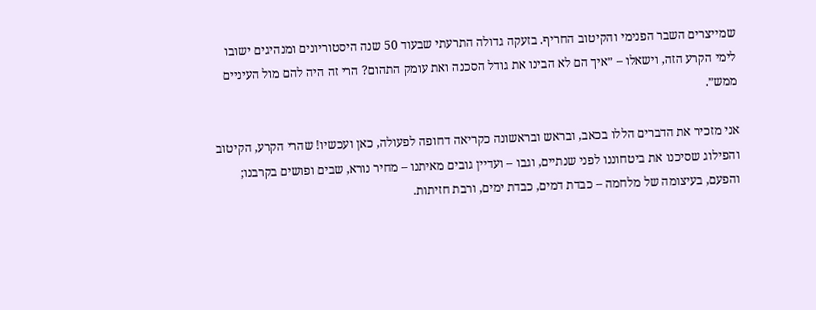שמייצרים השבר הפנימי והקיטוב החריף. בזעקה גדולה התרעתי שבעוד 50 שנה היסטוריונים ומנהיגים ישובו לימי הקרע הזה, וישאלו – ״איך הם לא הבינו את גודל הסכנה ואת עומק התהום? הרי זה היה להם מול העיניים ממש״.

אני מזכיר את הדברים הללו בכאב, ובראש ובראשונה כקריאה דחופה לפעולה, כאן ועכשיו! שהרי הקרע, הקיטוב והפילוג שסיכנו את ביטחוננו לפני שנתיים, וגבו – ועדיין גובים מאיתנו – מחיר נורא, שבים ופושים בקרבנו; והפעם, בעיצומה של מלחמה – כבדת דמים, כבדת ימים, ורבת חזיתות.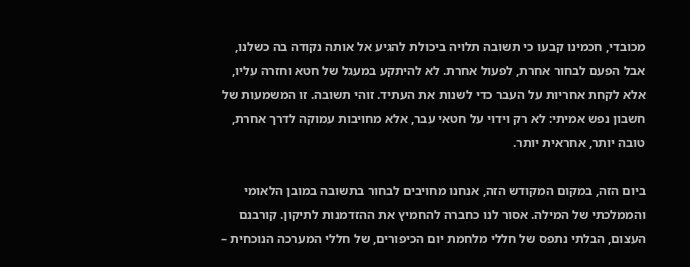מכובדי, חכמינו קבעו כי תשובה תלויה ביכולת להגיע אל אותה נקודה בה כשלנו, אבל הפעם לבחור אחרת, לפעול אחרת. לא להיתקע במעגל של חטא וחזרה עליו, אלא לקחת אחריות על העבר כדי לשנות את העתיד. זוהי תשובה. זו המשמעות של חשבון נפש אמיתי: לא רק וידוי על חטאי עבר, אלא מחויבות עמוקה לדרך אחרת, טובה יותר, אחראית יותר.

ביום הזה, במקום המקודש הזה, אנחנו מחויבים לבחור בתשובה במובן הלאומי והממלכתי של המילה. אסור לנו כחברה להחמיץ את ההזדמנות לתיקון. קורבנם העצום, הבלתי נתפס של חללי מלחמת יום הכיפורים, של חללי המערכה הנוכחית –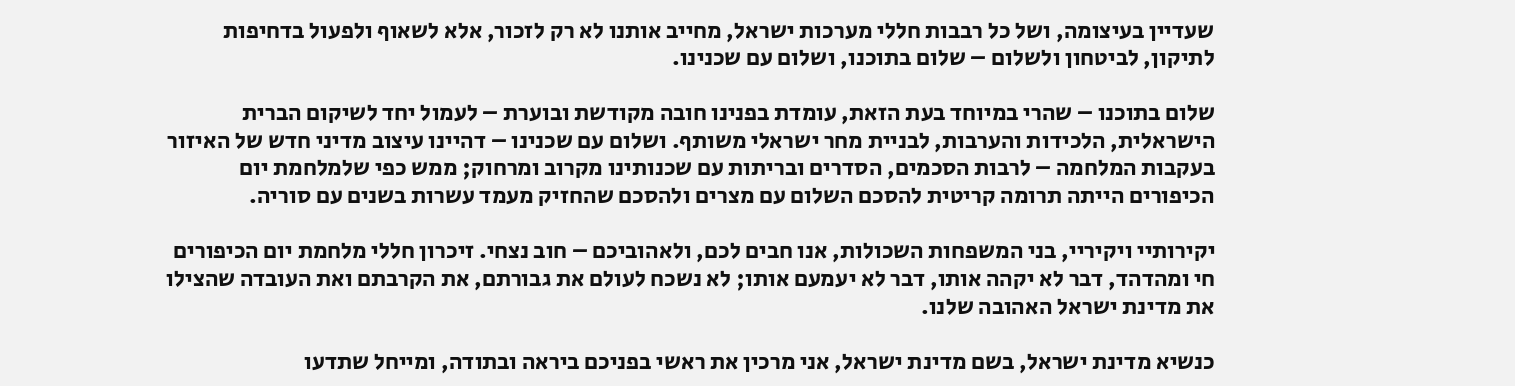שעדיין בעיצומה, ושל כל רבבות חללי מערכות ישראל, מחייב אותנו לא רק לזכור, אלא לשאוף ולפעול בדחיפות לתיקון, לביטחון ולשלום – שלום בתוכנו, ושלום עם שכנינו.

שלום בתוכנו – שהרי במיוחד בעת הזאת, עומדת בפנינו חובה מקודשת ובוערת – לעמול יחד לשיקום הברית הישראלית, הלכידות והערבות, לבניית מחר ישראלי משותף. ושלום עם שכנינו – דהיינו עיצוב מדיני חדש של האיזור בעקבות המלחמה – לרבות הסכמים, הסדרים ובריתות עם שכנותינו מקרוב ומרחוק; ממש כפי שלמלחמת יום הכיפורים הייתה תרומה קריטית להסכם השלום עם מצרים ולהסכם שהחזיק מעמד עשרות בשנים עם סוריה.

יקירותיי ויקיריי, בני המשפחות השכולות, אנו חבים לכם, ולאהוביכם – חוב נצחי. זיכרון חללי מלחמת יום הכיפורים חי ומהדהד, דבר לא יקהה אותו, דבר לא יעמעם אותו; לא נשכח לעולם את גבורתם, את הקרבתם ואת העובדה שהצילו את מדינת ישראל האהובה שלנו.

כנשיא מדינת ישראל, בשם מדינת ישראל, אני מרכין את ראשי בפניכם ביראה ובתודה, ומייחל שתדעו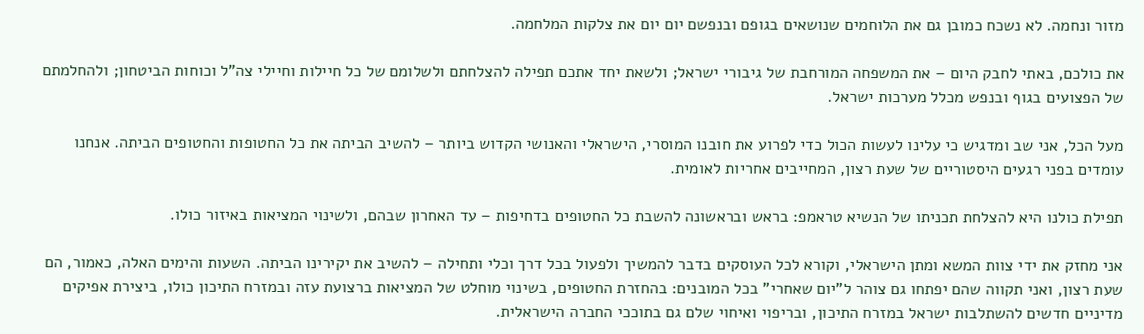מזור ונחמה. לא נשכח כמובן גם את הלוחמים שנושאים בגופם ובנפשם יום יום את צלקות המלחמה.

את כולכם, באתי לחבק היום – את המשפחה המורחבת של גיבורי ישראל; ולשאת יחד אתכם תפילה להצלחתם ולשלומם של כל חיילות וחיילי צה"ל וכוחות הביטחון; ולהחלמתם של הפצועים בגוף ובנפש מכלל מערכות ישראל.

מעל הכל, אני שב ומדגיש כי עלינו לעשות הכול כדי לפרוע את חובנו המוסרי, הישראלי והאנושי הקדוש ביותר – להשיב הביתה את כל החטופות והחטופים הביתה. אנחנו עומדים בפני רגעים היסטוריים של שעת רצון, המחייבים אחריות לאומית.

תפילת כולנו היא להצלחת תכניתו של הנשיא טראמפ: בראש ובראשונה להשבת כל החטופים בדחיפות – עד האחרון שבהם, ולשינוי המציאות באיזור כולו.

אני מחזק את ידי צוות המשא ומתן הישראלי, וקורא לכל העוסקים בדבר להמשיך ולפעול בכל דרך וכלי ותחילה – להשיב את יקירינו הביתה. השעות והימים האלה, כאמור, הם שעת רצון, ואני תקווה שהם יפתחו גם צוהר ל"יום שאחרי" בכל המובנים: בהחזרת החטופים, בשינוי מוחלט של המציאות ברצועת עזה ובמזרח התיכון כולו, ביצירת אפיקים מדיניים חדשים להשתלבות ישראל במזרח התיכון, ובריפוי ואיחוי שלם גם בתוככי החברה הישראלית.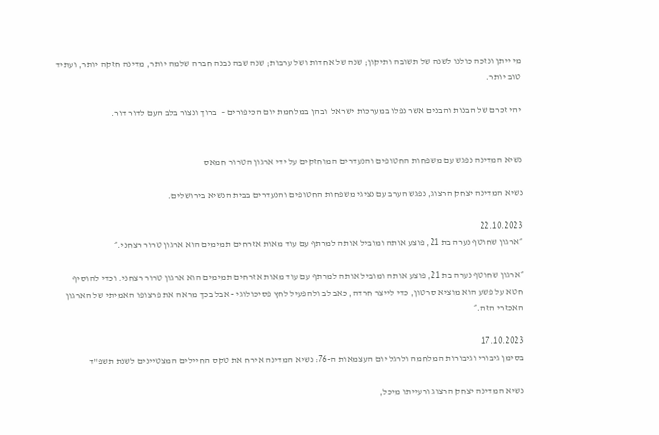מי ייתן ונזכה כולנו לשנה של תשובה ותיקון; שנה של אחדות ושל ערבות; שנה שבה נבנה חברה שלמה יותר, מדינה חזקה יותר, ועתיד טוב יותר.

יהי זכרם של הבנות והבנים אשר נפלו במערכות ישראל  ובהן במלחמת יום הכיפורים –  ברוך ונצור בלב העם לדור דור.


נשיא המדינה נפגש עם משפחות החטופים והנעדרים המוחזקים על ידי ארגון הטרור חמאס

נשיא המדינה יצחק הרצוג, נפגש הערב עם נציגי משפחות החטופים והנעדרים בבית הנשיא בירושלים.

22.10.2023
״ארגון שחוטף נערה בת 21, פוצע אותה ומוביל אותה למרתף עם עוד מאות אזרחים תמימים הוא ארגון טרור רצחני.״

״ארגון שחוטף נערה בת 21, פוצע אותה ומוביל אותה למרתף עם עוד מאות אזרחים תמימים הוא ארגון טרור רצחני. וכדי להוסיף חטא על פשע הוא מוציא סרטון, כדי לייצר חרדה, כאב לב ולהפעיל לחץ פסיכולוגי - אבל בכך מראה את פרצופו האמיתי של הארגון האכזרי הזה.״

17.10.2023
בסימן גיבורי וגיבורות המלחמה ולרגל יום העצמאות ה-76: נשיא המדינה אירח את טקס החיילים המצטיינים לשנת תשפ"ד

נשיא המדינה יצחק הרצוג ורעייתו מיכל,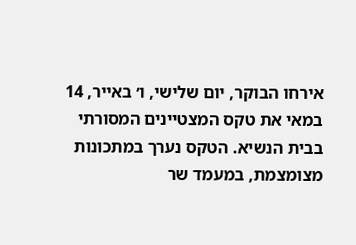אירחו הבוקר, יום שלישי, ו׳ באייר, 14 במאי את טקס המצטיינים המסורתי בבית הנשיא. הטקס נערך במתכונות מצומצמת, במעמד שר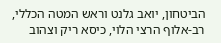הביטחון, יואב גלנט וראש המטה הכללי, רב-אלוף הרצי הלוי, כיסא ריק וצהוב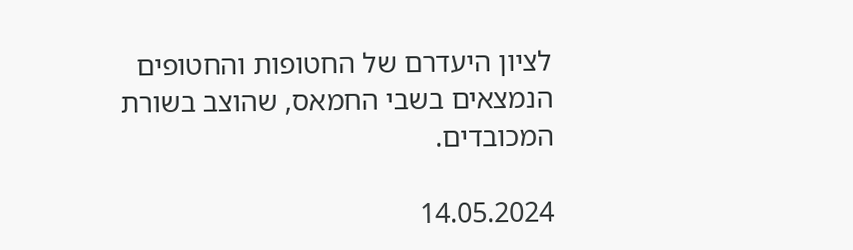לציון היעדרם של החטופות והחטופים הנמצאים בשבי החמאס, שהוצב בשורת המכובדים.

14.05.2024